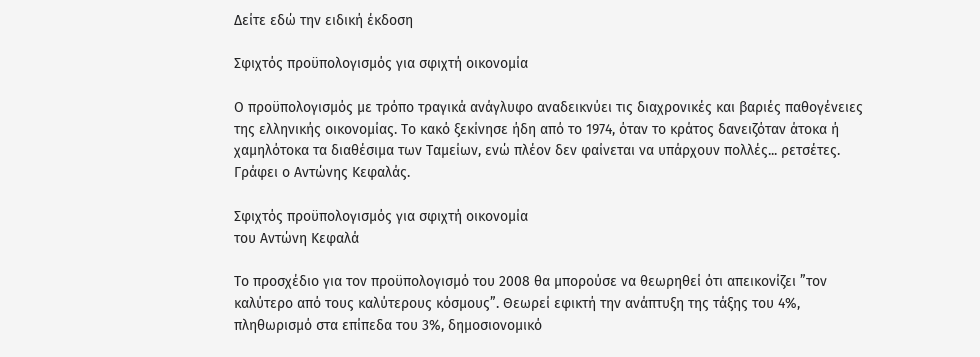Δείτε εδώ την ειδική έκδοση

Σφιχτός προϋπολογισμός για σφιχτή οικονομία

Ο προϋπολογισμός με τρόπο τραγικά ανάγλυφο αναδεικνύει τις διαχρονικές και βαριές παθογένειες της ελληνικής οικονομίας. Το κακό ξεκίνησε ήδη από το 1974, όταν το κράτος δανειζόταν άτοκα ή χαμηλότοκα τα διαθέσιμα των Ταμείων, ενώ πλέον δεν φαίνεται να υπάρχουν πολλές... ρετσέτες. Γράφει ο Αντώνης Κεφαλάς.

Σφιχτός προϋπολογισμός για σφιχτή οικονομία
του Αντώνη Κεφαλά

Tο προσχέδιο για τον προϋπολογισμό του 2008 θα μπορούσε να θεωρηθεί ότι απεικονίζει ”τον καλύτερο από τους καλύτερους κόσμους”. Θεωρεί εφικτή την ανάπτυξη της τάξης του 4%, πληθωρισμό στα επίπεδα του 3%, δημοσιονομικό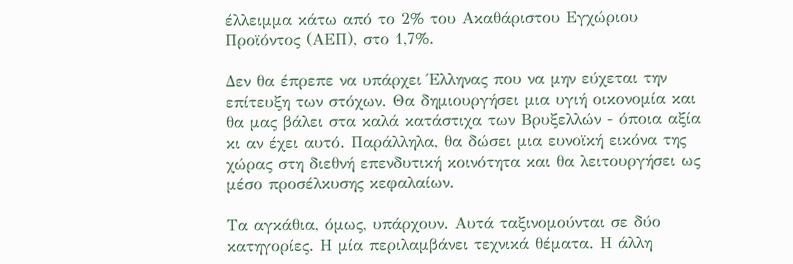έλλειμμα κάτω από το 2% του Ακαθάριστου Εγχώριου Προϊόντος (ΑΕΠ), στο 1,7%.

Δεν θα έπρεπε να υπάρχει Έλληνας που να μην εύχεται την επίτευξη των στόχων. Θα δημιουργήσει μια υγιή οικονομία και θα μας βάλει στα καλά κατάστιχα των Βρυξελλών - όποια αξία κι αν έχει αυτό. Παράλληλα, θα δώσει μια ευνοϊκή εικόνα της χώρας στη διεθνή επενδυτική κοινότητα και θα λειτουργήσει ως μέσο προσέλκυσης κεφαλαίων.

Τα αγκάθια, όμως, υπάρχουν. Αυτά ταξινομούνται σε δύο κατηγορίες. Η μία περιλαμβάνει τεχνικά θέματα. Η άλλη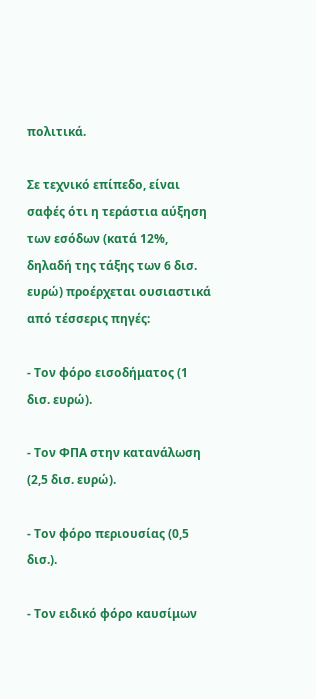πολιτικά.

Σε τεχνικό επίπεδο, είναι σαφές ότι η τεράστια αύξηση των εσόδων (κατά 12%, δηλαδή της τάξης των 6 δισ. ευρώ) προέρχεται ουσιαστικά από τέσσερις πηγές:

- Τον φόρο εισοδήματος (1 δισ. ευρώ).

- Τον ΦΠΑ στην κατανάλωση (2,5 δισ. ευρώ).

- Τον φόρο περιουσίας (0,5 δισ.).

- Τον ειδικό φόρο καυσίμων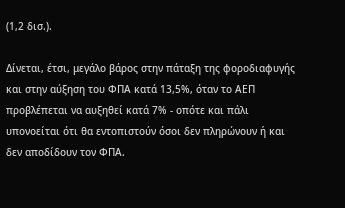(1,2 δισ.).

Δίνεται, έτσι, μεγάλο βάρος στην πάταξη της φοροδιαφυγής και στην αύξηση του ΦΠΑ κατά 13,5%, όταν το ΑΕΠ προβλέπεται να αυξηθεί κατά 7% - οπότε και πάλι υπονοείται ότι θα εντοπιστούν όσοι δεν πληρώνουν ή και δεν αποδίδουν τον ΦΠΑ.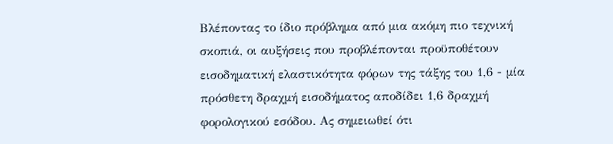Βλέποντας το ίδιο πρόβλημα από μια ακόμη πιο τεχνική σκοπιά, οι αυξήσεις που προβλέπονται προϋποθέτουν εισοδηματική ελαστικότητα φόρων της τάξης του 1,6 - μία πρόσθετη δραχμή εισοδήματος αποδίδει 1,6 δραχμή φορολογικού εσόδου. Ας σημειωθεί ότι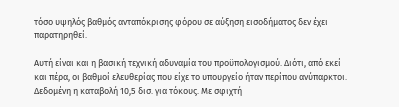τόσο υψηλός βαθμός ανταπόκρισης φόρου σε αύξηση εισοδήματος δεν έχει παρατηρηθεί.

Αυτή είναι και η βασική τεχνική αδυναμία του προϋπολογισμού. Διότι, από εκεί και πέρα, οι βαθμοί ελευθερίας που είχε το υπουργείο ήταν περίπου ανύπαρκτοι. Δεδομένη η καταβολή 10,5 δισ. για τόκους. Με σφιχτή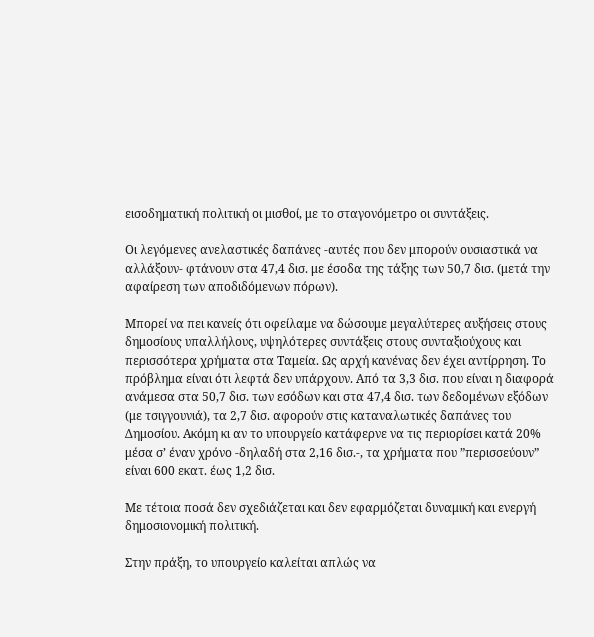εισοδηματική πολιτική οι μισθοί, με το σταγονόμετρο οι συντάξεις.

Οι λεγόμενες ανελαστικές δαπάνες -αυτές που δεν μπορούν ουσιαστικά να αλλάξουν- φτάνουν στα 47,4 δισ. με έσοδα της τάξης των 50,7 δισ. (μετά την αφαίρεση των αποδιδόμενων πόρων).

Μπορεί να πει κανείς ότι οφείλαμε να δώσουμε μεγαλύτερες αυξήσεις στους δημοσίους υπαλλήλους, υψηλότερες συντάξεις στους συνταξιούχους και περισσότερα χρήματα στα Ταμεία. Ως αρχή κανένας δεν έχει αντίρρηση. Το πρόβλημα είναι ότι λεφτά δεν υπάρχουν. Από τα 3,3 δισ. που είναι η διαφορά ανάμεσα στα 50,7 δισ. των εσόδων και στα 47,4 δισ. των δεδομένων εξόδων (με τσιγγουνιά), τα 2,7 δισ. αφορούν στις καταναλωτικές δαπάνες του Δημοσίου. Ακόμη κι αν το υπουργείο κατάφερνε να τις περιορίσει κατά 20% μέσα σ’ έναν χρόνο -δηλαδή στα 2,16 δισ.-, τα χρήματα που ”περισσεύουν” είναι 600 εκατ. έως 1,2 δισ.

Με τέτοια ποσά δεν σχεδιάζεται και δεν εφαρμόζεται δυναμική και ενεργή δημοσιονομική πολιτική.

Στην πράξη, το υπουργείο καλείται απλώς να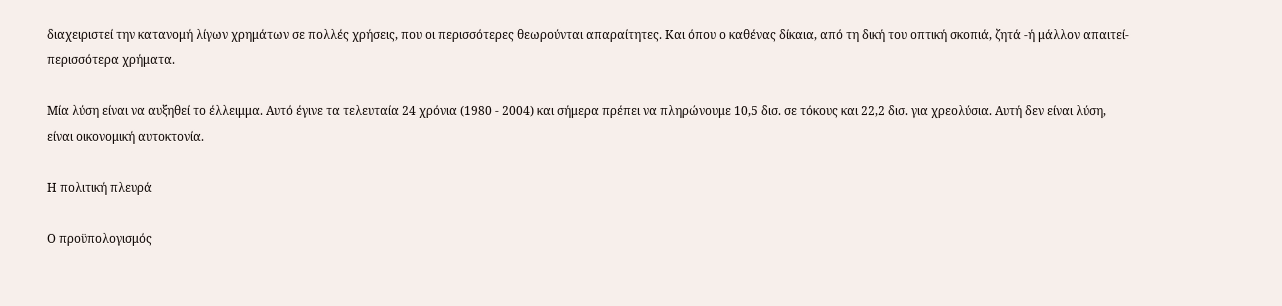διαχειριστεί την κατανομή λίγων χρημάτων σε πολλές χρήσεις, που οι περισσότερες θεωρούνται απαραίτητες. Και όπου ο καθένας δίκαια, από τη δική του οπτική σκοπιά, ζητά -ή μάλλον απαιτεί- περισσότερα χρήματα.

Μία λύση είναι να αυξηθεί το έλλειμμα. Αυτό έγινε τα τελευταία 24 χρόνια (1980 - 2004) και σήμερα πρέπει να πληρώνουμε 10,5 δισ. σε τόκους και 22,2 δισ. για χρεολύσια. Αυτή δεν είναι λύση, είναι οικονομική αυτοκτονία.

Η πολιτική πλευρά

Ο προϋπολογισμός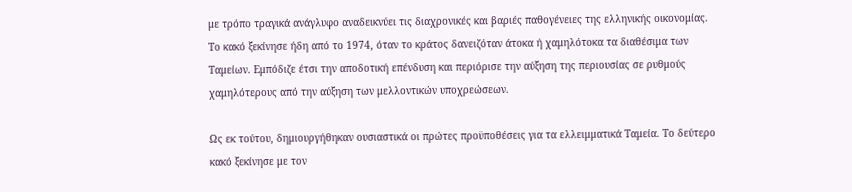με τρόπο τραγικά ανάγλυφο αναδεικνύει τις διαχρονικές και βαριές παθογένειες της ελληνικής οικονομίας. Το κακό ξεκίνησε ήδη από το 1974, όταν το κράτος δανειζόταν άτοκα ή χαμηλότοκα τα διαθέσιμα των Ταμείων. Εμπόδιζε έτσι την αποδοτική επένδυση και περιόρισε την αύξηση της περιουσίας σε ρυθμούς χαμηλότερους από την αύξηση των μελλοντικών υποχρεώσεων.

Ως εκ τούτου, δημιουργήθηκαν ουσιαστικά οι πρώτες προϋποθέσεις για τα ελλειμματικά Ταμεία. Το δεύτερο κακό ξεκίνησε με τον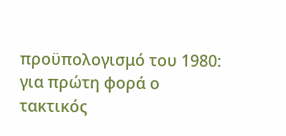προϋπολογισμό του 1980: για πρώτη φορά ο τακτικός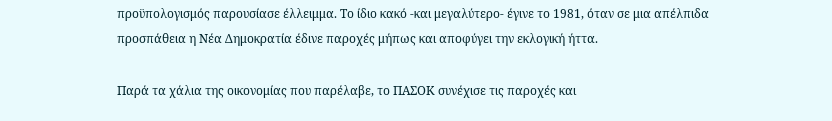προϋπολογισμός παρουσίασε έλλειμμα. Το ίδιο κακό -και μεγαλύτερο- έγινε το 1981, όταν σε μια απέλπιδα προσπάθεια η Νέα Δημοκρατία έδινε παροχές μήπως και αποφύγει την εκλογική ήττα.

Παρά τα χάλια της οικονομίας που παρέλαβε, το ΠΑΣΟΚ συνέχισε τις παροχές και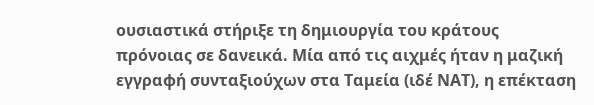ουσιαστικά στήριξε τη δημιουργία του κράτους πρόνοιας σε δανεικά. Μία από τις αιχμές ήταν η μαζική εγγραφή συνταξιούχων στα Ταμεία (ιδέ ΝΑΤ), η επέκταση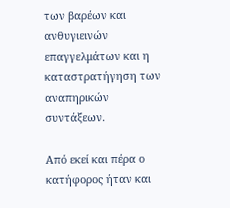των βαρέων και ανθυγιεινών επαγγελμάτων και η καταστρατήγηση των αναπηρικών συντάξεων.

Από εκεί και πέρα ο κατήφορος ήταν και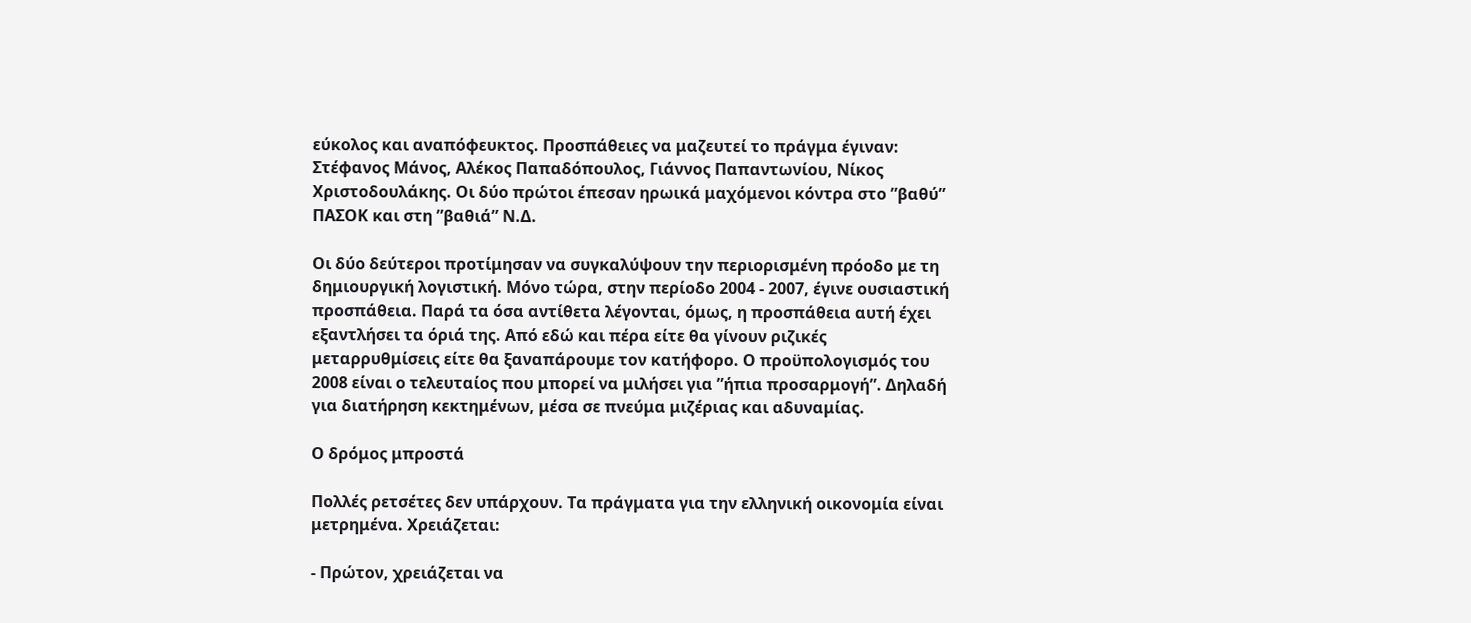εύκολος και αναπόφευκτος. Προσπάθειες να μαζευτεί το πράγμα έγιναν: Στέφανος Μάνος, Αλέκος Παπαδόπουλος, Γιάννος Παπαντωνίου, Νίκος Χριστοδουλάκης. Οι δύο πρώτοι έπεσαν ηρωικά μαχόμενοι κόντρα στο ”βαθύ” ΠΑΣΟΚ και στη ”βαθιά” Ν.Δ.

Οι δύο δεύτεροι προτίμησαν να συγκαλύψουν την περιορισμένη πρόοδο με τη δημιουργική λογιστική. Μόνο τώρα, στην περίοδο 2004 - 2007, έγινε ουσιαστική προσπάθεια. Παρά τα όσα αντίθετα λέγονται, όμως, η προσπάθεια αυτή έχει εξαντλήσει τα όριά της. Από εδώ και πέρα είτε θα γίνουν ριζικές μεταρρυθμίσεις είτε θα ξαναπάρουμε τον κατήφορο. Ο προϋπολογισμός του 2008 είναι ο τελευταίος που μπορεί να μιλήσει για ”ήπια προσαρμογή”. Δηλαδή για διατήρηση κεκτημένων, μέσα σε πνεύμα μιζέριας και αδυναμίας.

Ο δρόμος μπροστά

Πολλές ρετσέτες δεν υπάρχουν. Τα πράγματα για την ελληνική οικονομία είναι μετρημένα. Χρειάζεται:

- Πρώτον, χρειάζεται να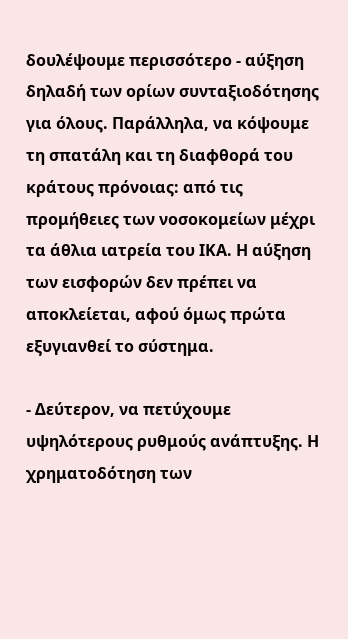δουλέψουμε περισσότερο - αύξηση δηλαδή των ορίων συνταξιοδότησης για όλους. Παράλληλα, να κόψουμε τη σπατάλη και τη διαφθορά του κράτους πρόνοιας: από τις προμήθειες των νοσοκομείων μέχρι τα άθλια ιατρεία του ΙΚΑ. Η αύξηση των εισφορών δεν πρέπει να αποκλείεται, αφού όμως πρώτα εξυγιανθεί το σύστημα.

- Δεύτερον, να πετύχουμε υψηλότερους ρυθμούς ανάπτυξης. Η χρηματοδότηση των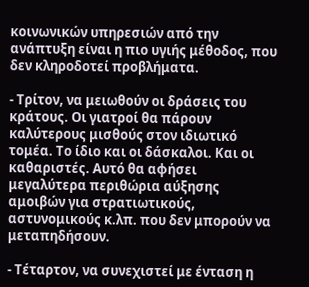κοινωνικών υπηρεσιών από την ανάπτυξη είναι η πιο υγιής μέθοδος, που δεν κληροδοτεί προβλήματα.

- Τρίτον, να μειωθούν οι δράσεις του κράτους. Οι γιατροί θα πάρουν καλύτερους μισθούς στον ιδιωτικό τομέα. Το ίδιο και οι δάσκαλοι. Και οι καθαριστές. Αυτό θα αφήσει μεγαλύτερα περιθώρια αύξησης αμοιβών για στρατιωτικούς, αστυνομικούς κ.λπ. που δεν μπορούν να μεταπηδήσουν.

- Τέταρτον, να συνεχιστεί με ένταση η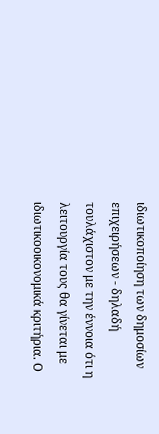ιδιωτικοποίηση των δημοσίων επιχειρήσεων - δηλαδή τουλάχιστον με την έννοια ότι η λειτουργία τους θα γίνεται με ιδιωτικοοικονομικά κριτήρια. Ο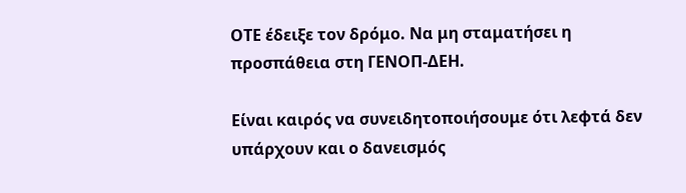ΟΤΕ έδειξε τον δρόμο. Να μη σταματήσει η προσπάθεια στη ΓΕΝΟΠ-ΔΕΗ.

Είναι καιρός να συνειδητοποιήσουμε ότι λεφτά δεν υπάρχουν και ο δανεισμός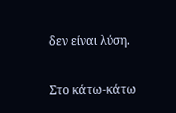δεν είναι λύση.

Στο κάτω-κάτω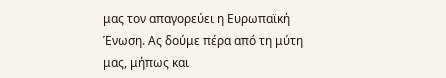μας τον απαγορεύει η Ευρωπαϊκή Ένωση. Ας δούμε πέρα από τη μύτη μας, μήπως και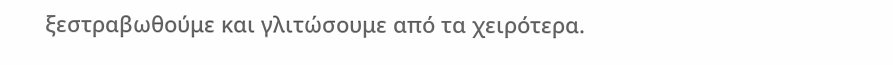ξεστραβωθούμε και γλιτώσουμε από τα χειρότερα.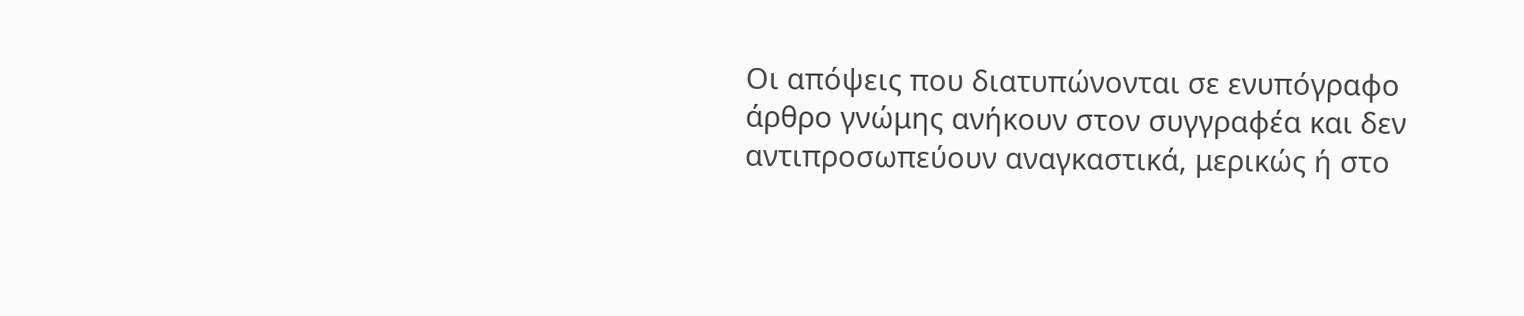Oι απόψεις που διατυπώνονται σε ενυπόγραφο άρθρο γνώμης ανήκουν στον συγγραφέα και δεν αντιπροσωπεύουν αναγκαστικά, μερικώς ή στο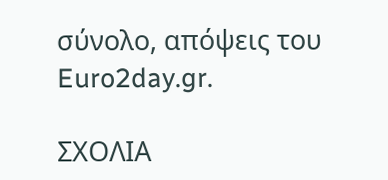σύνολο, απόψεις του Euro2day.gr.

ΣΧΟΛΙΑ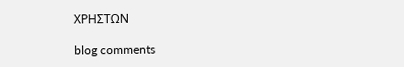ΧΡΗΣΤΩΝ

blog comments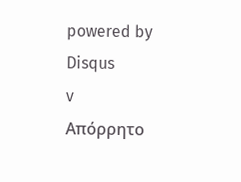powered by Disqus
v
Απόρρητο